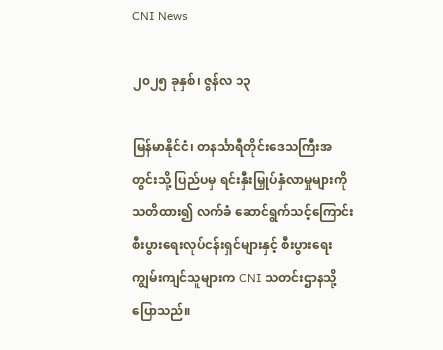CNI News

၂၀၂၅ ခုနှစ်၊ ဇွန်လ ၁၃

မြန်မာနိုင်ငံ၊ တနင်္သာရီတိုင်းဒေသကြီးအတွင်းသို့ ပြည်ပမှ ရင်းနှီးမြှုပ်နှံလာမှုများကို သတိထား၍ လက်ခံ ဆောင်ရွက်သင့်ကြောင်း စီးပွားရေးလုပ်ငန်းရှင်များနှင့် စီးပွားရေးကျွမ်းကျင်သူများက CNI သတင်းဌာနသို့ ပြောသည်။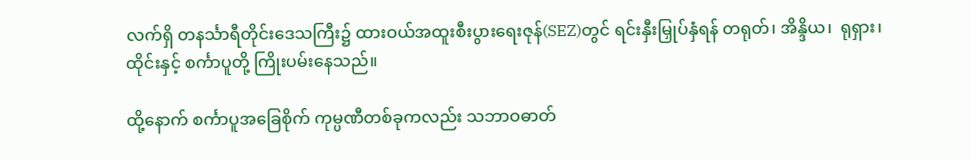လက်ရှိ တနင်္သာရီတိုင်းဒေသကြီး၌ ထားဝယ်အထူးစီးပွားရေးဇုန်(SEZ)တွင် ရင်းနှီးမြှုပ်နှံရန် တရုတ်၊ အိန္ဒိယ၊  ရုရှား၊ ထိုင်းနှင့် စင်္ကာပူတို့ ကြိုးပမ်းနေသည်။

ထို့နောက် စင်္ကာပူအခြေစိုက် ကုမ္ပဏီတစ်ခုကလည်း သဘာဝဓာတ်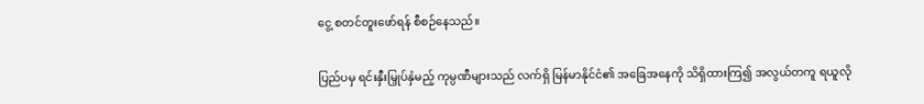ငွေ့ စတင်တူးဖော်ရန် စီစဉ်နေသည်။

ပြည်ပမှ ရင်းနှီးမြှုပ်နှံမည့် ကုမ္ပဏီများသည် လက်ရှိ မြန်မာနိုင်ငံ၏ အခြေအနေကို သိရှိထားကြ၍ အလွယ်တကူ ရယူလို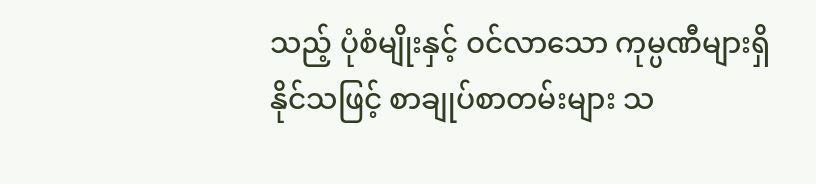သည့် ပုံစံမျိုးနှင့် ဝင်လာသော ကုမ္ပဏီများရှိနိုင်သဖြင့် စာချုပ်စာတမ်းများ သ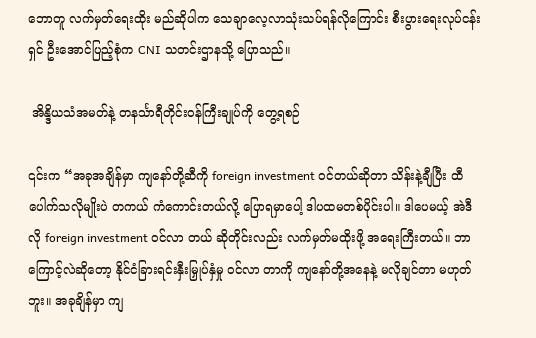ဘောတူ လက်မှတ်ရေးထိုး မည်ဆိုပါက သေချာလေ့လာသုံးသပ်ရန်လိုကြောင်း စီးပွားရေးလုပ်ငန်းရှင် ဦးအောင်ပြည့်စုံက CNI သတင်းဌာနသို့ ပြောသည်။

 အိန္ဒိယသံအမတ်နဲ့ တနင်္သာရီတိုင်းဝန်ကြီးချုပ်ကို တွေ့ရစဉ်

၎င်းက “အခုအချိန်မှာ ကျနော်တို့ဆီကို foreign investment ဝင်တယ်ဆိုတာ သိန်းနဲ့ချီပြီး ထီပေါက်သလိုမျိုးပဲ တကယ် ကံကောင်းတယ်လို့ ပြောရမှာပေါ့ ဒါပထမတစ်ပိုင်းပါ။ ဒါပေမယ့် အဲဒီလို foreign investment ဝင်လာ တယ် ဆိုတိုင်းလည်း လက်မှတ်မထိုးဖို့ အရေးကြီးတယ်။ ဘာကြောင့်လဲဆိုတော့ နိုင်ငံခြားရင်းနှီးမြှုပ်နှံမှု ဝင်လာ တာကို ကျနော်တို့အနေနဲ့ မလိုချင်တာ မဟုတ်ဘူး။ အခုချိန်မှာ ကျ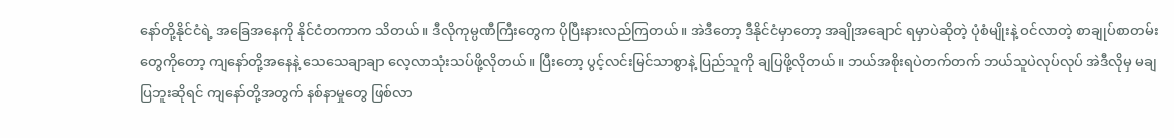နော်တို့နိုင်ငံရဲ့ အခြေအနေကို နိုင်ငံတကာက သိတယ်။ ဒီလိုကုမ္ပဏီကြီးတွေက ပိုပြီးနားလည်ကြတယ်။ အဲဒီတော့ ဒီနိုင်ငံမှာတော့ အချိုအချောင် ရမှာပဲဆိုတဲ့ ပုံစံမျိုးနဲ့ ဝင်လာတဲ့ စာချုပ်စာတမ်းတွေကိုတော့ ကျနော်တို့အနေနဲ့ သေသေချာချာ လေ့လာသုံးသပ်ဖို့လိုတယ်။ ပြီးတော့ ပွင့်လင်းမြင်သာစွာနဲ့ ပြည်သူကို ချပြဖို့လိုတယ်။ ဘယ်အစိုးရပဲတက်တက် ဘယ်သူပဲလုပ်လုပ် အဲဒီလိုမှ မချပြဘူးဆိုရင် ကျနော်တို့အတွက် နစ်နာမှုတွေ ဖြစ်လာ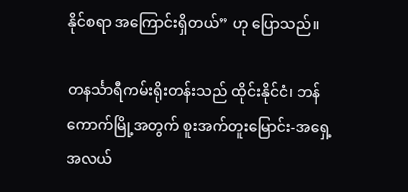နိုင်စရာ အကြောင်းရှိတယ်” ဟု ပြောသည်။

တနင်္သာရီကမ်းရိုးတန်းသည် ထိုင်းနိုင်ငံ၊ ဘန်ကောက်မြို့အတွက် စူးအက်တူးမြောင်း-အရှေ့အလယ်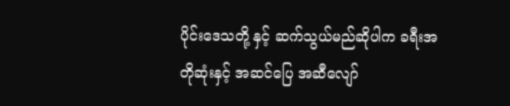ပိုင်းဒေသတို့ နှင့် ဆက်သွယ်မည်ဆိုပါက ခရီးအတိုဆုံးနှင့် အဆင်ပြေ အဆီလျော်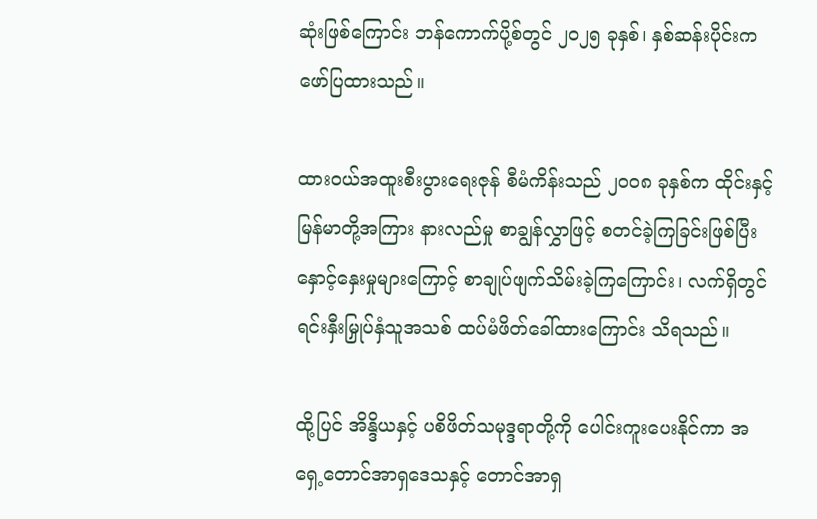ဆုံးဖြစ်ကြောင်း ဘန်ကောက်ပို့စ်တွင် ၂၀၂၅ ခုနှစ်၊ နှစ်ဆန်းပိုင်းက ဖော်ပြထားသည်။

ထားဝယ်အထူးစီးပွားရေးဇုန် စီမံကိန်းသည် ၂၀၀၈ ခုနှစ်က ထိုင်းနှင့် မြန်မာတို့အကြား နားလည်မှု စာချွန်လွှာဖြင့် စတင်ခဲ့ကြခြင်းဖြစ်ပြီး နှောင့်နှေးမှုများကြောင့် စာချုပ်ဖျက်သိမ်းခဲ့ကြကြောင်း၊ လက်ရှိတွင် ရင်းနှီးမြှုပ်နှံသူအသစ် ထပ်မံဖိတ်ခေါ်ထားကြောင်း သိရသည်။

ထို့ပြင် အိန္ဒိယနှင့် ပစိဖိတ်သမုဒ္ဒရာတို့ကို ပေါင်းကူးပေးနိုင်ကာ အရှေ့တောင်အာရှဒေသနှင့် တောင်အာရှ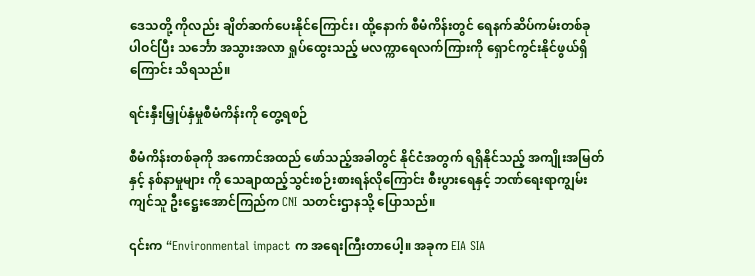ဒေသတို့ ကိုလည်း ချိတ်ဆက်ပေးနိုင်ကြောင်း၊ ထို့နောက် စီမံကိန်းတွင် ရေနက်ဆိပ်ကမ်းတစ်ခု ပါဝင်ပြီး သင်္ဘော အသွားအလာ ရှုပ်ထွေးသည့် မလက္ကာရေလက်ကြားကို ရှောင်ကွင်းနိုင်ဖွယ်ရှိကြောင်း သိရသည်။

ရင်းနှီးမြှုပ်နှံမှုစီမံကိန်းကို တွေ့ရစဉ်

စီမံကိန်းတစ်ခုကို အကောင်အထည် ဖော်သည့်အခါတွင် နိုင်ငံအတွက် ရရှိနိုင်သည့် အကျိုးအမြတ်နှင့် နစ်နာမှုများ ကို သေချာထည့်သွင်းစဉ်းစားရန်လိုကြောင်း စီးပွားရေနှင့် ဘဏ်ရေးရာကျွမ်းကျင်သူ ဦးဋ္ဌေးအောင်ကြည်က CNI သတင်းဌာနသို့ ပြောသည်။

၎င်းက “Environmental impact က အရေးကြီးတာပေါ့။ အခုက EIA SIA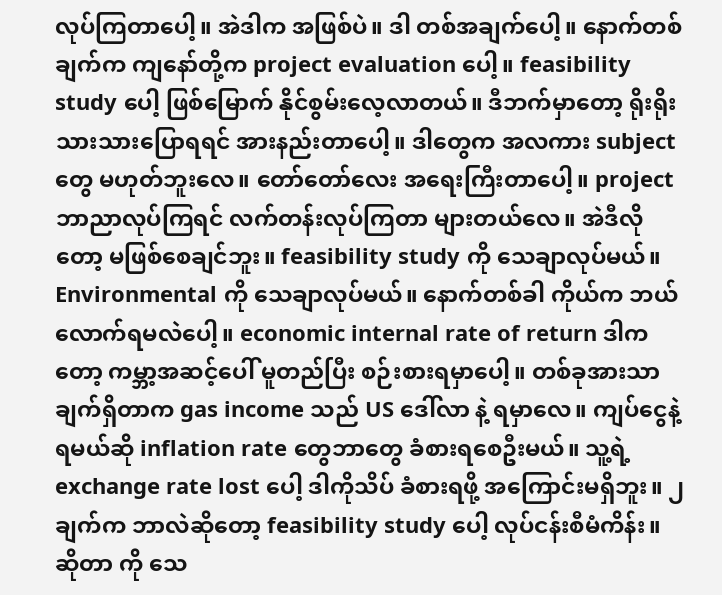လုပ်ကြတာပေါ့။ အဲဒါက အဖြစ်ပဲ။ ဒါ တစ်အချက်ပေါ့။ နောက်တစ်ချက်က ကျနော်တို့က project evaluation ပေါ့။ feasibility study ပေါ့ ဖြစ်မြောက် နိုင်စွမ်းလေ့လာတယ်။ ဒီဘက်မှာတော့ ရိုးရိုးသားသားပြောရရင် အားနည်းတာပေါ့။ ဒါတွေက အလကား subject တွေ မဟုတ်ဘူးလေ။ တော်တော်လေး အရေးကြီးတာပေါ့။ project ဘာညာလုပ်ကြရင် လက်တန်းလုပ်ကြတာ များတယ်လေ။ အဲဒီလိုတော့ မဖြစ်စေချင်ဘူး။ feasibility study ကို သေချာလုပ်မယ်။ Environmental ကို သေချာလုပ်မယ်။ နောက်တစ်ခါ ကိုယ်က ဘယ်လောက်ရမလဲပေါ့။ economic internal rate of return ဒါက တော့ ကမ္ဘာ့အဆင့်ပေါ် မူတည်ပြီး စဉ်းစားရမှာပေါ့။ တစ်ခုအားသာချက်ရှိတာက gas income သည် US ဒေါ်လာ နဲ့ ရမှာလေ။ ကျပ်ငွေနဲ့ ရမယ်ဆို inflation rate တွေဘာတွေ ခံစားရစေဦးမယ်။ သူ့ရဲ့ exchange rate lost ပေါ့ ဒါကိုသိပ် ခံစားရဖို့ အကြောင်းမရှိဘူး။ ၂ ချက်က ဘာလဲဆိုတော့ feasibility study ပေါ့ လုပ်ငန်းစီမံကိန်း။ ဆိုတာ ကို သေ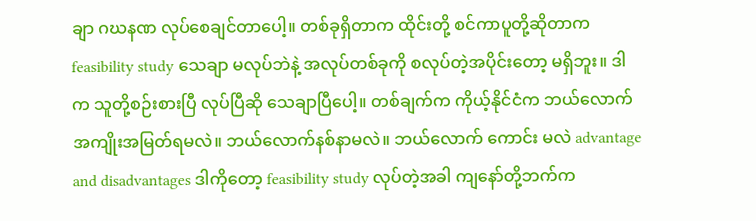ချာ ဂဃနဏ လုပ်စေချင်တာပေါ့။ တစ်ခုရှိတာက ထိုင်းတို့ စင်ကာပူတို့ဆိုတာက feasibility study သေချာ မလုပ်ဘဲနဲ့ အလုပ်တစ်ခုကို စလုပ်တဲ့အပိုင်းတော့ မရှိဘူး။ ဒါက သူတို့စဉ်းစားပြီ လုပ်ပြီဆို သေချာပြီပေါ့။ တစ်ချက်က ကိုယ့်နိုင်ငံက ဘယ်လောက် အကျိုးအမြတ်ရမလဲ။ ဘယ်လောက်နစ်နာမလဲ။ ဘယ်လောက် ကောင်း မလဲ advantage and disadvantages ဒါကိုတော့ feasibility study လုပ်တဲ့အခါ ကျနော်တို့ဘက်က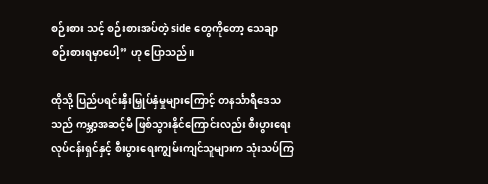စဉ်းစား သင့် စဉ်းစားအပ်တဲ့ side တွေကိုတော့ သေချာစဉ်းစားရမှာပေါ့” ဟု ပြောသည်။

ထိုသို့ ပြည်ပရင်းနှီးမြှုပ်နှံမှုများကြောင့် တနင်္သာရီဒေသသည် ကမ္ဘာ့အဆင့်မီ ဖြစ်သွားနိုင်ကြောင်းလည်း စီးပွားရေး လုပ်ငန်းရှင်နှင့် စီးပွားရေးကျွမ်းကျင်သူများက သုံးသပ်ကြ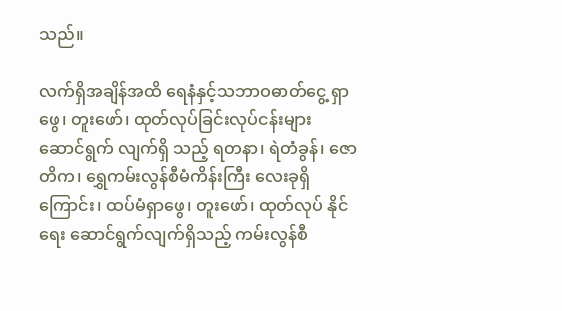သည်။

လက်ရှိအချိန်အထိ ရေနံနှင့်သဘာဝဓာတ်ငွေ့ ရှာဖွေ၊ တူးဖော်၊ ထုတ်လုပ်ခြင်းလုပ်ငန်းများ ဆောင်ရွက် လျက်ရှိ သည့် ရတနာ၊ ရဲတံခွန်၊ ဇောတိက၊ ရွှေကမ်းလွန်စီမံကိန်းကြီး လေးခုရှိကြောင်း၊ ထပ်မံရှာဖွေ၊ တူးဖော်၊ ထုတ်လုပ် နိုင်ရေး ဆောင်ရွက်လျက်ရှိသည့် ကမ်းလွန်စီ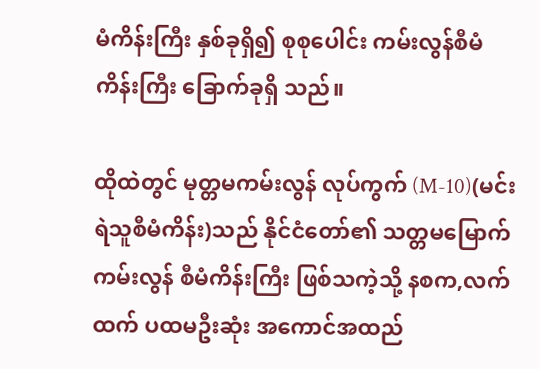မံကိန်းကြီး နှစ်ခုရှိ၍ စုစုပေါင်း ကမ်းလွန်စီမံကိန်းကြီး ခြောက်ခုရှိ သည်။

ထိုထဲတွင် မုတ္တမကမ်းလွန် လုပ်ကွက် (M-10)(မင်းရဲသူစီမံကိန်း)သည် နိုင်ငံတော်၏ သတ္တမမြောက် ကမ်းလွန် စီမံကိန်းကြီး ဖြစ်သကဲ့သို့ နစက,လက်ထက် ပထမဦးဆုံး အကောင်အထည်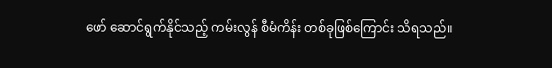ဖော် ဆောင်ရွက်နိုင်သည့် ကမ်းလွန် စီမံကိန်း တစ်ခုဖြစ်ကြောင်း သိရသည်။